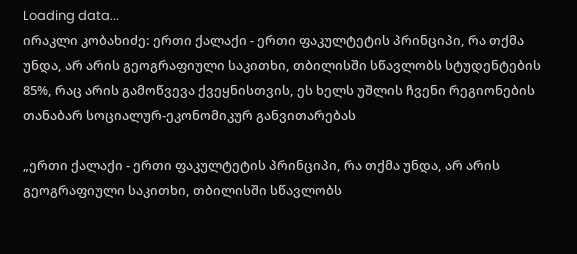Loading data...
ირაკლი კობახიძე: ერთი ქალაქი - ერთი ფაკულტეტის პრინციპი, რა თქმა უნდა, არ არის გეოგრაფიული საკითხი, თბილისში სწავლობს სტუდენტების 85%, რაც არის გამოწვევა ქვეყნისთვის, ეს ხელს უშლის ჩვენი რეგიონების თანაბარ სოციალურ-ეკონომიკურ განვითარებას

„ერთი ქალაქი - ერთი ფაკულტეტის პრინციპი, რა თქმა უნდა, არ არის გეოგრაფიული საკითხი, თბილისში სწავლობს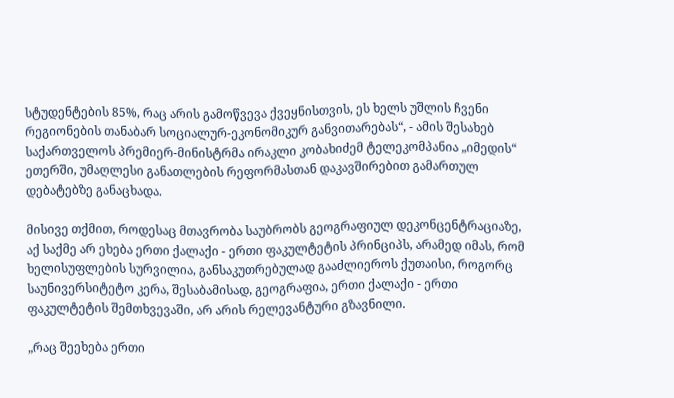სტუდენტების 85%, რაც არის გამოწვევა ქვეყნისთვის, ეს ხელს უშლის ჩვენი რეგიონების თანაბარ სოციალურ-ეკონომიკურ განვითარებას“, - ამის შესახებ საქართველოს პრემიერ-მინისტრმა ირაკლი კობახიძემ ტელეკომპანია „იმედის“ ეთერში, უმაღლესი განათლების რეფორმასთან დაკავშირებით გამართულ დებატებზე განაცხადა.

მისივე თქმით, როდესაც მთავრობა საუბრობს გეოგრაფიულ დეკონცენტრაციაზე, აქ საქმე არ ეხება ერთი ქალაქი - ერთი ფაკულტეტის პრინციპს, არამედ იმას, რომ ხელისუფლების სურვილია, განსაკუთრებულად გააძლიეროს ქუთაისი, როგორც საუნივერსიტეტო კერა, შესაბამისად, გეოგრაფია, ერთი ქალაქი - ერთი ფაკულტეტის შემთხვევაში, არ არის რელევანტური გზავნილი.

„რაც შეეხება ერთი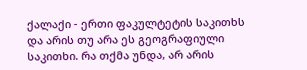ქალაქი - ერთი ფაკულტეტის საკითხს და არის თუ არა ეს გეოგრაფიული საკითხი. რა თქმა უნდა, არ არის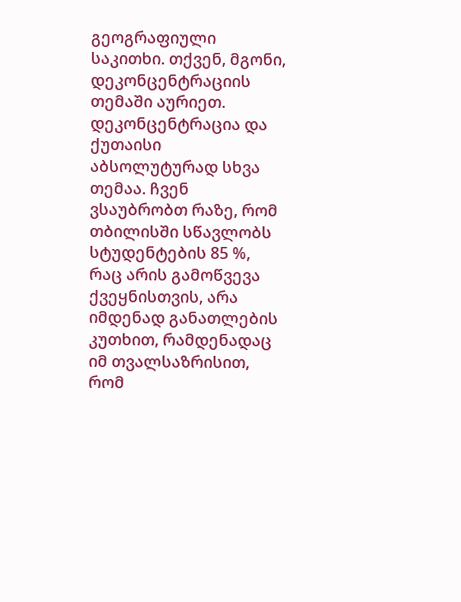გეოგრაფიული საკითხი. თქვენ, მგონი, დეკონცენტრაციის თემაში აურიეთ. დეკონცენტრაცია და ქუთაისი აბსოლუტურად სხვა თემაა. ჩვენ ვსაუბრობთ რაზე, რომ თბილისში სწავლობს სტუდენტების 85 %, რაც არის გამოწვევა ქვეყნისთვის, არა იმდენად განათლების კუთხით, რამდენადაც იმ თვალსაზრისით, რომ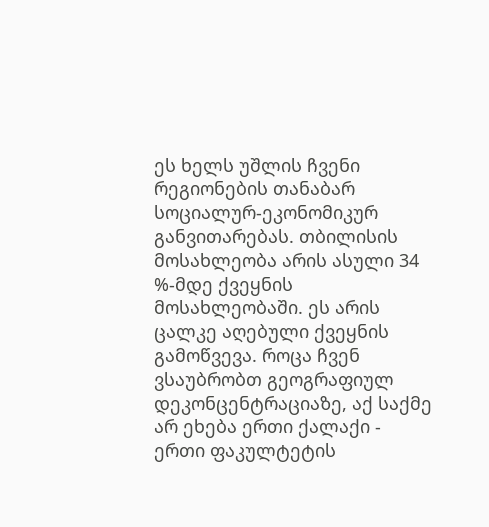ეს ხელს უშლის ჩვენი რეგიონების თანაბარ სოციალურ-ეკონომიკურ განვითარებას. თბილისის მოსახლეობა არის ასული 34 %-მდე ქვეყნის მოსახლეობაში. ეს არის ცალკე აღებული ქვეყნის გამოწვევა. როცა ჩვენ ვსაუბრობთ გეოგრაფიულ დეკონცენტრაციაზე, აქ საქმე არ ეხება ერთი ქალაქი - ერთი ფაკულტეტის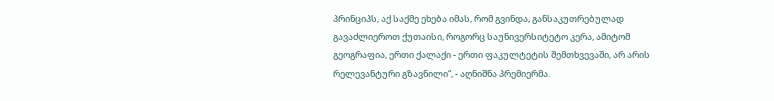პრინციპს, აქ საქმე ეხება იმას, რომ გვინდა, განსაკუთრებულად გავაძლიეროთ ქუთაისი, როგორც საუნივერსიტეტო კერა, ამიტომ გეოგრაფია, ერთი ქალაქი - ერთი ფაკულტეტის შემთხვევაში, არ არის რელევანტური გზავნილი“, - აღნიშნა პრემიერმა.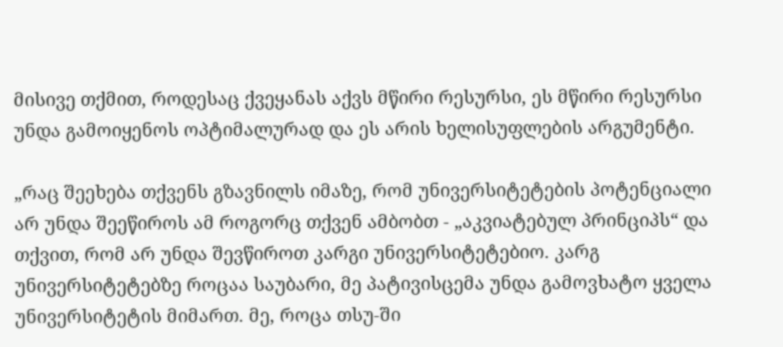მისივე თქმით, როდესაც ქვეყანას აქვს მწირი რესურსი, ეს მწირი რესურსი უნდა გამოიყენოს ოპტიმალურად და ეს არის ხელისუფლების არგუმენტი.

„რაც შეეხება თქვენს გზავნილს იმაზე, რომ უნივერსიტეტების პოტენციალი არ უნდა შეეწიროს ამ როგორც თქვენ ამბობთ - „აკვიატებულ პრინციპს“ და თქვით, რომ არ უნდა შევწიროთ კარგი უნივერსიტეტებიო. კარგ უნივერსიტეტებზე როცაა საუბარი, მე პატივისცემა უნდა გამოვხატო ყველა უნივერსიტეტის მიმართ. მე, როცა თსუ-ში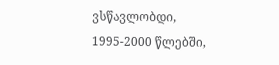ვსწავლობდი, 1995-2000 წლებში,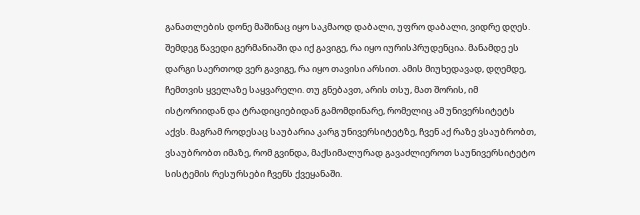განათლების დონე მაშინაც იყო საკმაოდ დაბალი, უფრო დაბალი, ვიდრე დღეს. შემდეგ წავედი გერმანიაში და იქ გავიგე, რა იყო იურისპრუდენცია. მანამდე ეს დარგი საერთოდ ვერ გავიგე, რა იყო თავისი არსით. ამის მიუხედავად, დღემდე, ჩემთვის ყველაზე საყვარელი. თუ გნებავთ, არის თსუ, მათ შორის, იმ ისტორიიდან და ტრადიციებიდან გამომდინარე, რომელიც ამ უნივერსიტეტს აქვს. მაგრამ როდესაც საუბარია კარგ უნივერსიტეტზე, ჩვენ აქ რაზე ვსაუბრობთ, ვსაუბრობთ იმაზე, რომ გვინდა, მაქსიმალურად გავაძლიეროთ საუნივერსიტეტო სისტემის რესურსები ჩვენს ქვეყანაში.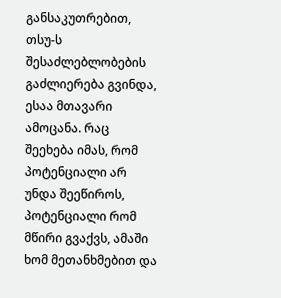განსაკუთრებით, თსუ-ს შესაძლებლობების გაძლიერება გვინდა, ესაა მთავარი ამოცანა. რაც შეეხება იმას, რომ პოტენციალი არ უნდა შეეწიროს, პოტენციალი რომ მწირი გვაქვს, ამაში ხომ მეთანხმებით და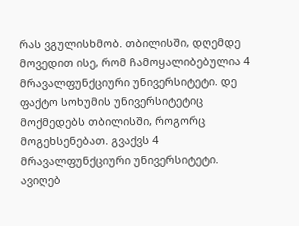რას ვგულისხმობ. თბილისში, დღემდე მოვედით ისე, რომ ჩამოყალიბებულია 4 მრავალფუნქციური უნივერსიტეტი. დე ფაქტო სოხუმის უნივერსიტეტიც მოქმედებს თბილისში, როგორც მოგეხსენებათ. გვაქვს 4 მრავალფუნქციური უნივერსიტეტი. ავიღებ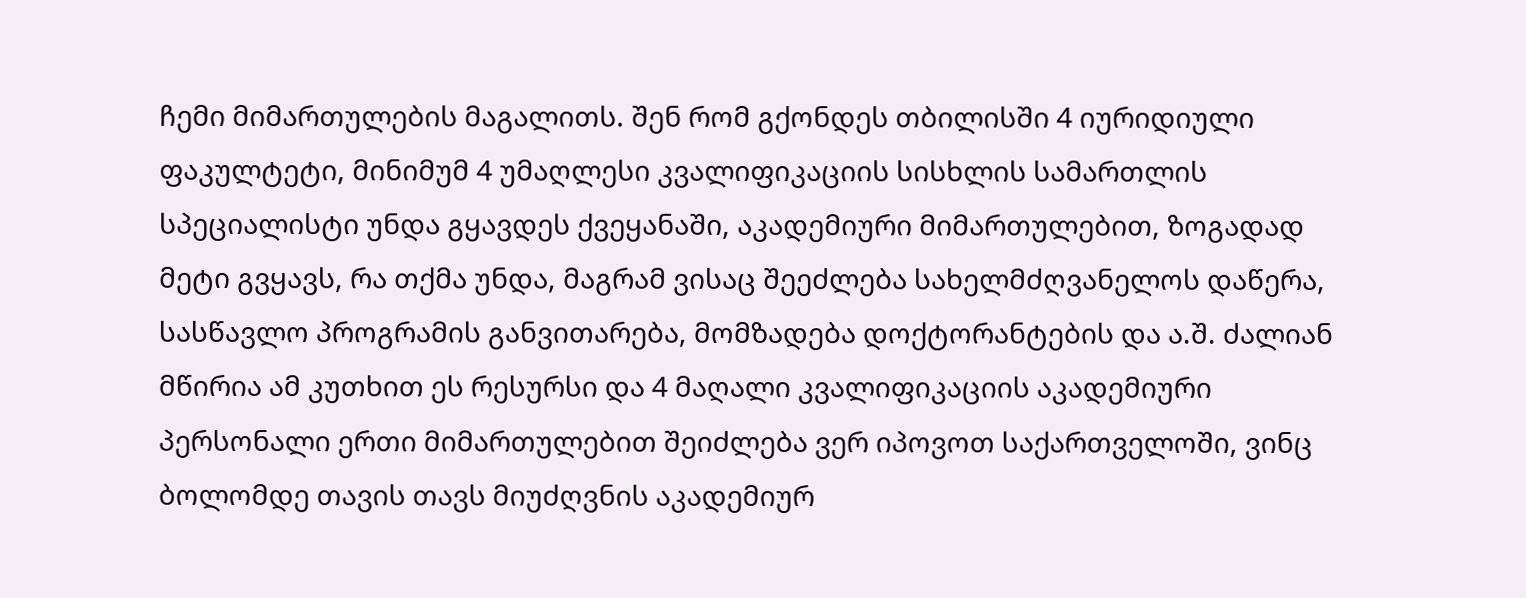ჩემი მიმართულების მაგალითს. შენ რომ გქონდეს თბილისში 4 იურიდიული ფაკულტეტი, მინიმუმ 4 უმაღლესი კვალიფიკაციის სისხლის სამართლის სპეციალისტი უნდა გყავდეს ქვეყანაში, აკადემიური მიმართულებით, ზოგადად მეტი გვყავს, რა თქმა უნდა, მაგრამ ვისაც შეეძლება სახელმძღვანელოს დაწერა, სასწავლო პროგრამის განვითარება, მომზადება დოქტორანტების და ა.შ. ძალიან მწირია ამ კუთხით ეს რესურსი და 4 მაღალი კვალიფიკაციის აკადემიური პერსონალი ერთი მიმართულებით შეიძლება ვერ იპოვოთ საქართველოში, ვინც ბოლომდე თავის თავს მიუძღვნის აკადემიურ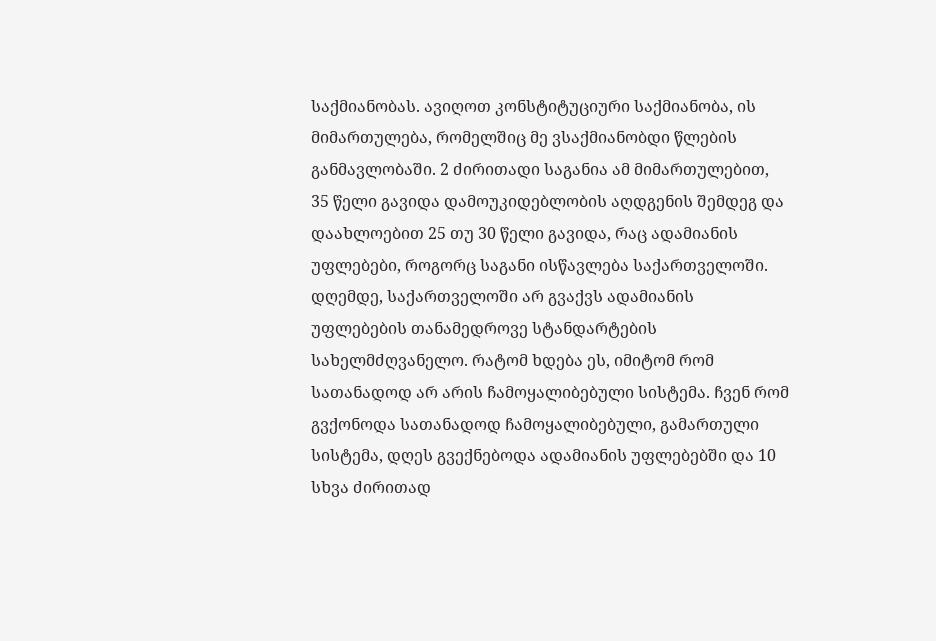საქმიანობას. ავიღოთ კონსტიტუციური საქმიანობა, ის მიმართულება, რომელშიც მე ვსაქმიანობდი წლების განმავლობაში. 2 ძირითადი საგანია ამ მიმართულებით, 35 წელი გავიდა დამოუკიდებლობის აღდგენის შემდეგ და დაახლოებით 25 თუ 30 წელი გავიდა, რაც ადამიანის უფლებები, როგორც საგანი ისწავლება საქართველოში. დღემდე, საქართველოში არ გვაქვს ადამიანის უფლებების თანამედროვე სტანდარტების სახელმძღვანელო. რატომ ხდება ეს, იმიტომ რომ სათანადოდ არ არის ჩამოყალიბებული სისტემა. ჩვენ რომ გვქონოდა სათანადოდ ჩამოყალიბებული, გამართული სისტემა, დღეს გვექნებოდა ადამიანის უფლებებში და 10 სხვა ძირითად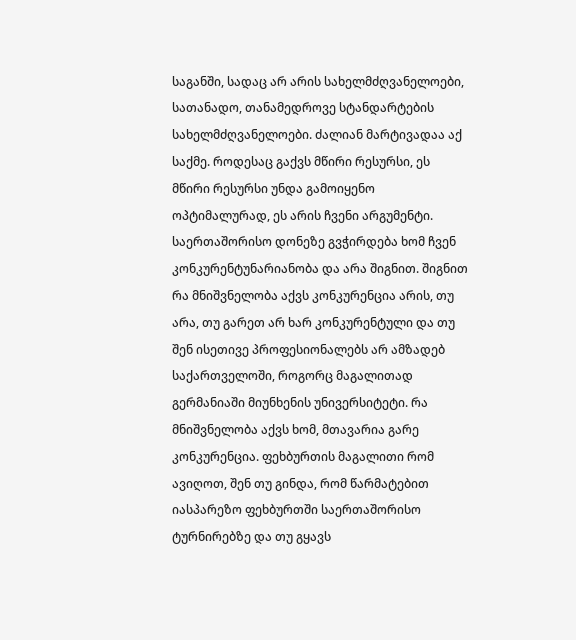საგანში, სადაც არ არის სახელმძღვანელოები, სათანადო, თანამედროვე სტანდარტების სახელმძღვანელოები. ძალიან მარტივადაა აქ საქმე. როდესაც გაქვს მწირი რესურსი, ეს მწირი რესურსი უნდა გამოიყენო ოპტიმალურად, ეს არის ჩვენი არგუმენტი. საერთაშორისო დონეზე გვჭირდება ხომ ჩვენ კონკურენტუნარიანობა და არა შიგნით. შიგნით რა მნიშვნელობა აქვს კონკურენცია არის, თუ არა, თუ გარეთ არ ხარ კონკურენტული და თუ შენ ისეთივე პროფესიონალებს არ ამზადებ საქართველოში, როგორც მაგალითად გერმანიაში მიუნხენის უნივერსიტეტი. რა მნიშვნელობა აქვს ხომ, მთავარია გარე კონკურენცია. ფეხბურთის მაგალითი რომ ავიღოთ, შენ თუ გინდა, რომ წარმატებით იასპარეზო ფეხბურთში საერთაშორისო ტურნირებზე და თუ გყავს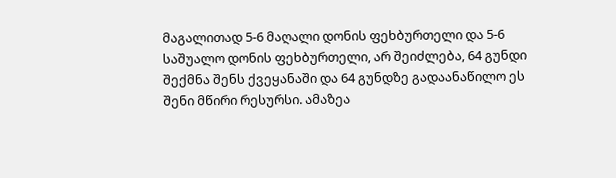მაგალითად 5-6 მაღალი დონის ფეხბურთელი და 5-6 საშუალო დონის ფეხბურთელი, არ შეიძლება, 64 გუნდი შექმნა შენს ქვეყანაში და 64 გუნდზე გადაანაწილო ეს შენი მწირი რესურსი. ამაზეა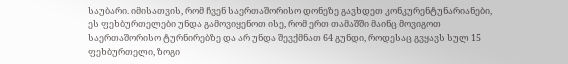საუბარი. იმისათვის, რომ ჩვენ საერთაშორისო დონეზე გავხდეთ კონკურენტუნარიანები, ეს ფეხბურთელები უნდა გამოვიყენოთ ისე, რომ ერთ თამაშში მაინც მოვიგოთ საერთაშორისო ტურნირებზე და არ უნდა შევქმნათ 64 გუნდი, როდესაც გვყავს სულ 15 ფეხბურთელი, ზოგი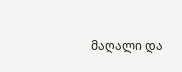მაღალი და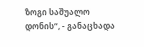ზოგი საშუალო დონის“, - განაცხადა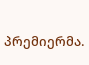პრემიერმა.